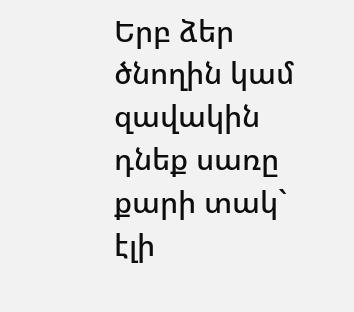Երբ ձեր ծնողին կամ զավակին դնեք սառը քարի տակ` էլի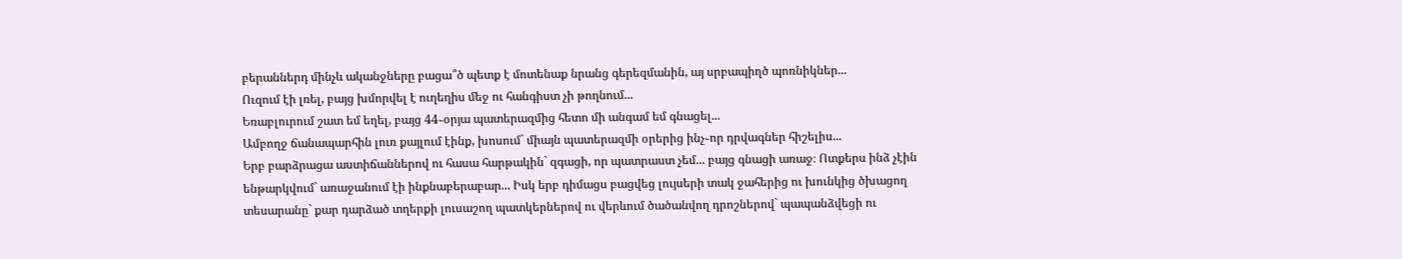բերաններդ մինչև ականջները բացա՞ծ պետք է մոտենաք նրանց գերեզմանին, այ սրբապիղծ պոռնիկներ...
Ուզում էի լռել, բայց խմորվել է ուղեղիս մեջ ու հանգիստ չի թողնում...
Եռաբլուրում շատ եմ եղել, բայց 44֊օրյա պատերազմից հետո մի անգամ եմ գնացել...
Ամբողջ ճանապարհին լուռ քայլում էինք, խոսում` միայն պատերազմի օրերից ինչ֊որ դրվագներ հիշելիս...
Երբ բարձրացա աստիճաններով ու հասա հարթակին` զգացի, որ պատրաստ չեմ... բայց գնացի առաջ։ Ոտքերս ինձ չէին ենթարկվում` առաջանում էի ինքնաբերաբար... Իսկ երբ դիմացս բացվեց լույսերի տակ ջահերից ու խունկից ծխացող տեսարանը` քար դարձած տղերքի լուսաշող պատկերներով ու վերևում ծածանվող դրոշներով` պապանձվեցի ու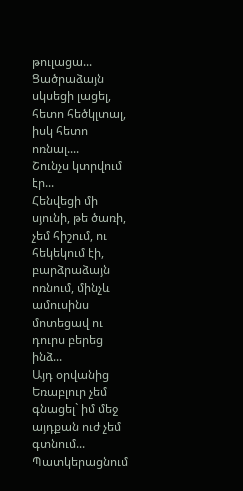թուլացա...
Ցածրաձայն սկսեցի լացել, հետո հեծկլտալ, իսկ հետո ոռնալ....
Շունչս կտրվում էր...
Հենվեցի մի սյունի, թե ծառի, չեմ հիշում, ու հեկեկում էի, բարձրաձայն ոռնում, մինչև ամուսինս մոտեցավ ու դուրս բերեց ինձ...
Այդ օրվանից Եռաբլուր չեմ գնացել` իմ մեջ այդքան ուժ չեմ գտնում...
Պատկերացնում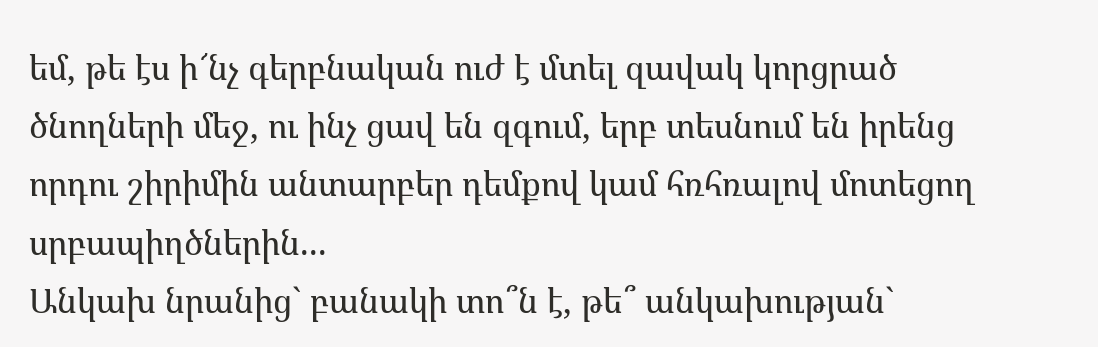եմ, թե էս ի՜նչ գերբնական ուժ է մտել զավակ կորցրած ծնողների մեջ, ու ինչ ցավ են զգում, երբ տեսնում են իրենց որդու շիրիմին անտարբեր դեմքով կամ հռհռալով մոտեցող սրբապիղծներին...
Անկախ նրանից` բանակի տո՞ն է, թե՞ անկախության`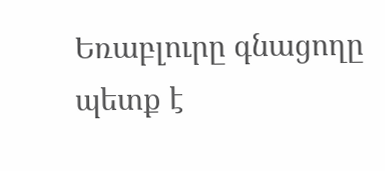Եռաբլուրը գնացողը պետք է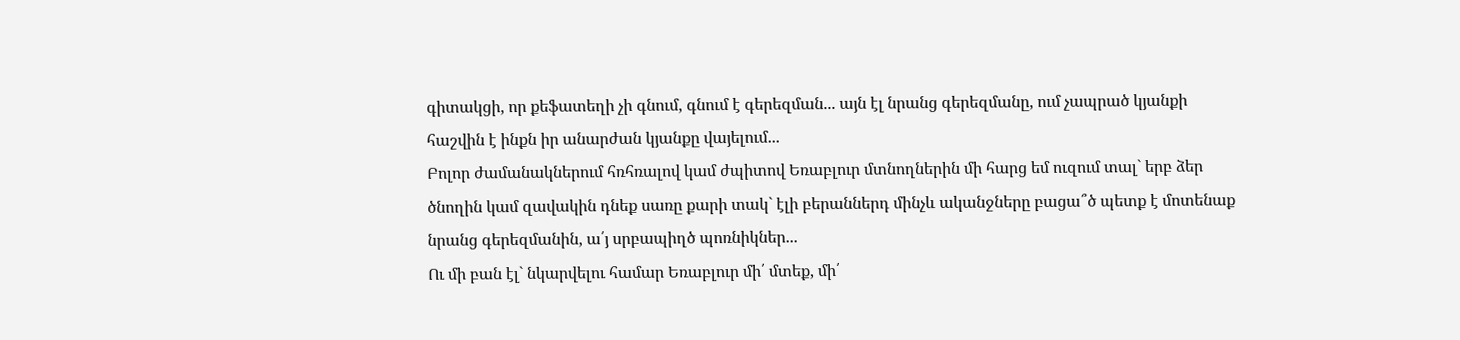գիտակցի, որ քեֆատեղի չի գնում, գնում է գերեզման... այն էլ նրանց գերեզմանը, ում չապրած կյանքի հաշվին է ինքն իր անարժան կյանքը վայելում...
Բոլոր ժամանակներում հռհռալով կամ ժպիտով Եռաբլուր մտնողներին մի հարց եմ ուզում տալ` երբ ձեր ծնողին կամ զավակին դնեք սառը քարի տակ` էլի բերաններդ մինչև ականջները բացա՞ծ պետք է մոտենաք նրանց գերեզմանին, ա՛յ սրբապիղծ պոռնիկներ...
Ու մի բան էլ` նկարվելու համար Եռաբլուր մի՛ մտեք, մի՛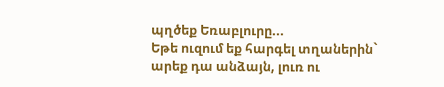պղծեք Եռաբլուրը...
Եթե ուզում եք հարգել տղաներին` արեք դա անձայն, լուռ ու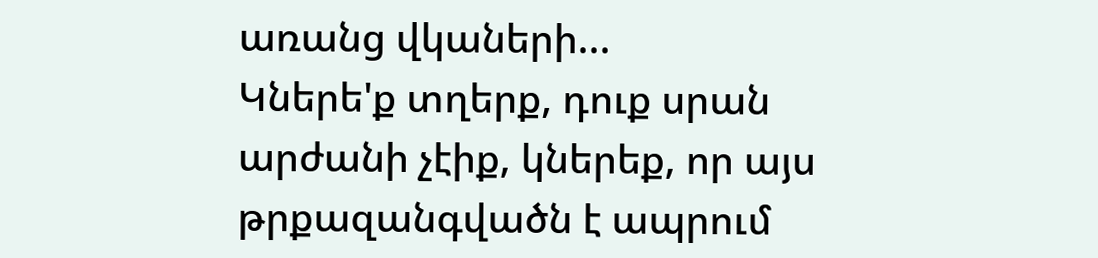առանց վկաների...
Կներե'ք տղերք, դուք սրան արժանի չէիք, կներեք, որ այս թրքազանգվածն է ապրում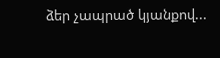ձեր չապրած կյանքով...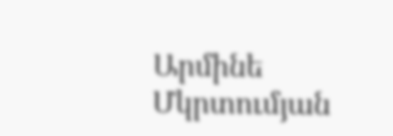Արմինե Մկրտումյան